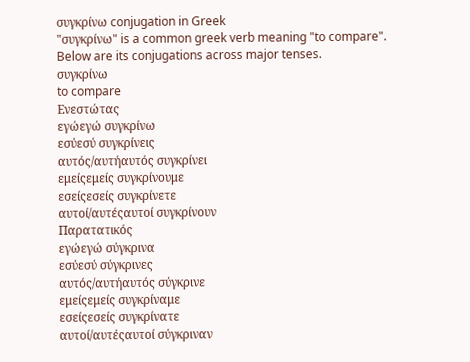συγκρίνω conjugation in Greek
"συγκρίνω" is a common greek verb meaning "to compare". Below are its conjugations across major tenses.
συγκρίνω
to compare
Ενεστώτας
εγώεγώ συγκρίνω
εσύεσύ συγκρίνεις
αυτός/αυτήαυτός συγκρίνει
εμείςεμείς συγκρίνουμε
εσείςεσείς συγκρίνετε
αυτοί/αυτέςαυτοί συγκρίνουν
Παρατατικός
εγώεγώ σύγκρινα
εσύεσύ σύγκρινες
αυτός/αυτήαυτός σύγκρινε
εμείςεμείς συγκρίναμε
εσείςεσείς συγκρίνατε
αυτοί/αυτέςαυτοί σύγκριναν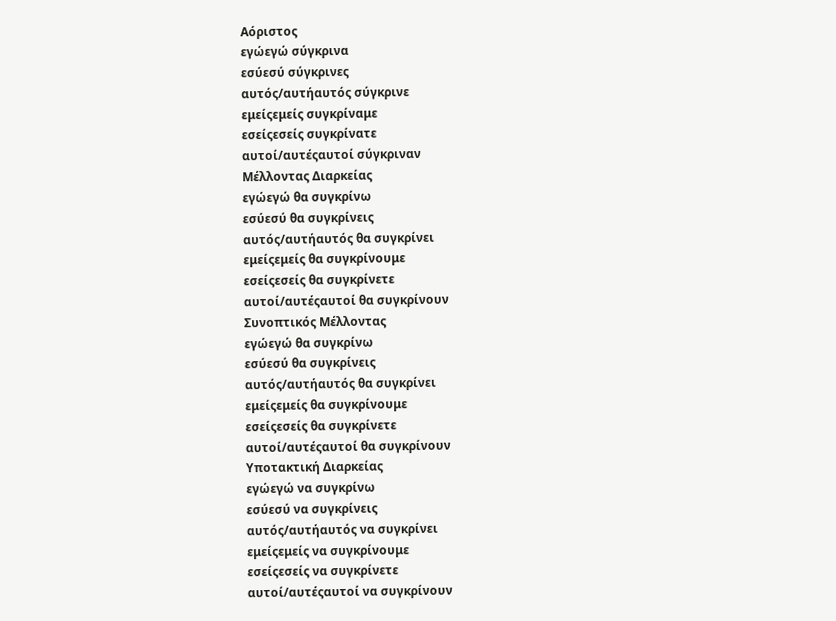Αόριστος
εγώεγώ σύγκρινα
εσύεσύ σύγκρινες
αυτός/αυτήαυτός σύγκρινε
εμείςεμείς συγκρίναμε
εσείςεσείς συγκρίνατε
αυτοί/αυτέςαυτοί σύγκριναν
Μέλλοντας Διαρκείας
εγώεγώ θα συγκρίνω
εσύεσύ θα συγκρίνεις
αυτός/αυτήαυτός θα συγκρίνει
εμείςεμείς θα συγκρίνουμε
εσείςεσείς θα συγκρίνετε
αυτοί/αυτέςαυτοί θα συγκρίνουν
Συνοπτικός Μέλλοντας
εγώεγώ θα συγκρίνω
εσύεσύ θα συγκρίνεις
αυτός/αυτήαυτός θα συγκρίνει
εμείςεμείς θα συγκρίνουμε
εσείςεσείς θα συγκρίνετε
αυτοί/αυτέςαυτοί θα συγκρίνουν
Υποτακτική Διαρκείας
εγώεγώ να συγκρίνω
εσύεσύ να συγκρίνεις
αυτός/αυτήαυτός να συγκρίνει
εμείςεμείς να συγκρίνουμε
εσείςεσείς να συγκρίνετε
αυτοί/αυτέςαυτοί να συγκρίνουν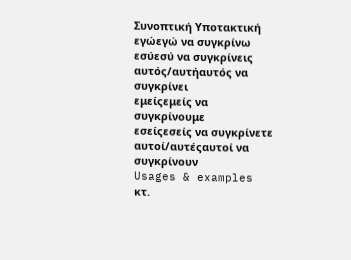Συνοπτική Υποτακτική
εγώεγώ να συγκρίνω
εσύεσύ να συγκρίνεις
αυτός/αυτήαυτός να συγκρίνει
εμείςεμείς να συγκρίνουμε
εσείςεσείς να συγκρίνετε
αυτοί/αυτέςαυτοί να συγκρίνουν
Usages & examples
κτ.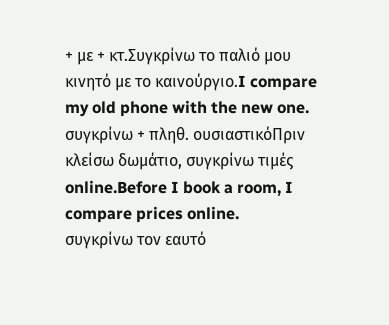+ με + κτ.Συγκρίνω το παλιό μου κινητό με το καινούργιο.I compare my old phone with the new one.
συγκρίνω + πληθ. ουσιαστικόΠριν κλείσω δωμάτιο, συγκρίνω τιμές online.Before I book a room, I compare prices online.
συγκρίνω τον εαυτό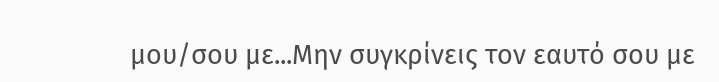μου/σου με...Μην συγκρίνεις τον εαυτό σου με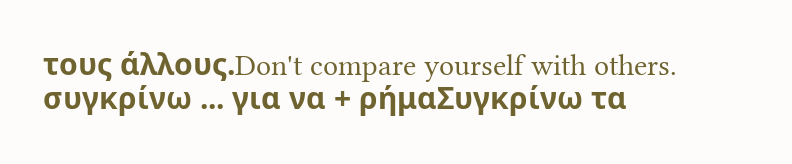τους άλλους.Don't compare yourself with others.
συγκρίνω ... για να + ρήμαΣυγκρίνω τα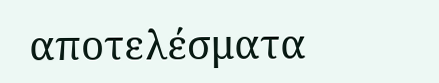αποτελέσματα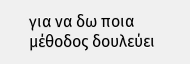για να δω ποια μέθοδος δουλεύει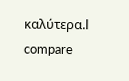καλύτερα.I compare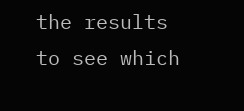the results to see which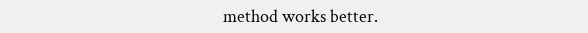method works better.